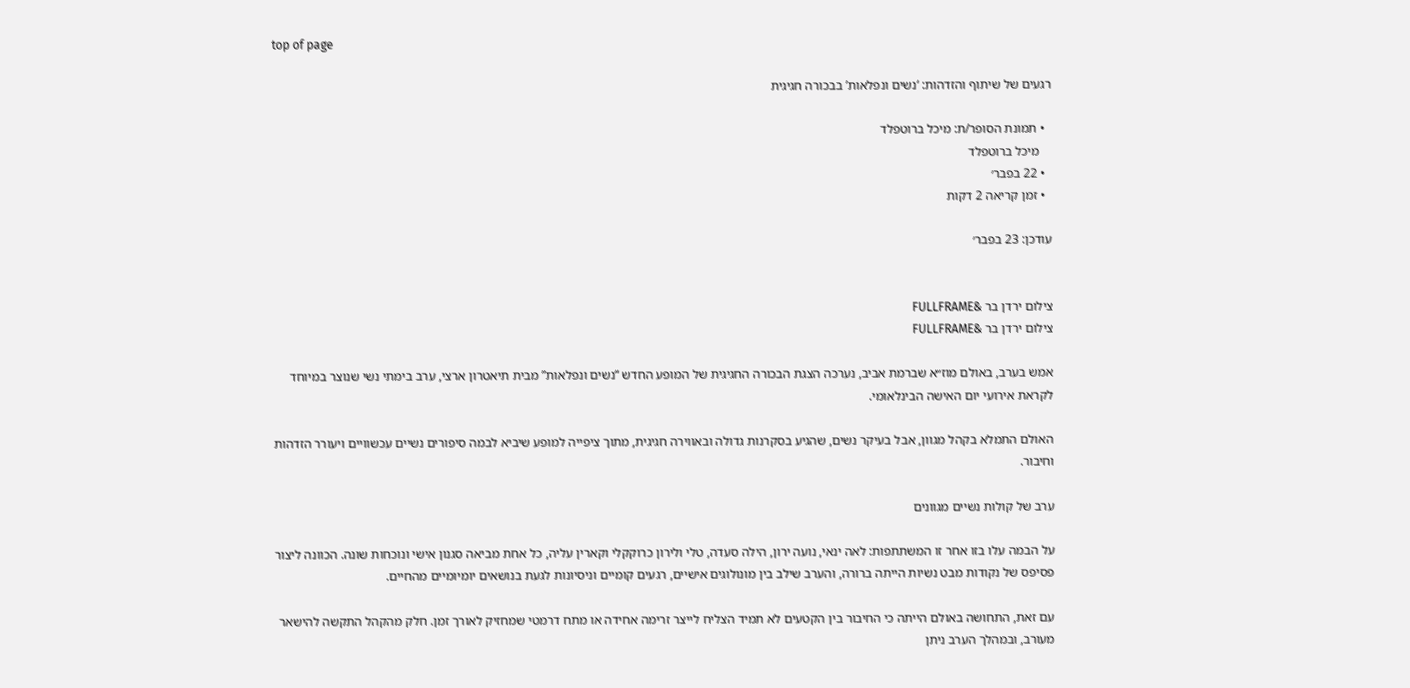top of page

רגעים של שיתוף והזדהות: ‘נשים ונפלאות’ בבכורה חגיגית

  • תמונת הסופר/ת: מיכל ברוטפלד
    מיכל ברוטפלד
  • 22 בפבר׳
  • זמן קריאה 2 דקות

עודכן: 23 בפבר׳


צילום ירדן בר &FULLFRAME
צילום ירדן בר &FULLFRAME

אמש בערב, באולם מוז״א שברמת אביב, נערכה הצגת הבכורה החגיגית של המופע החדש “נשים ונפלאות” מבית תיאטרון ארצי, ערב בימתי נשי שנוצר במיוחד לקראת אירועי יום האישה הבינלאומי.

האולם התמלא בקהל מגוון, אבל בעיקר נשים, שהגיע בסקרנות גדולה ובאווירה חגיגית, מתוך ציפייה למופע שיביא לבמה סיפורים נשיים עכשוויים ויעורר הזדהות וחיבור.

ערב של קולות נשיים מגוונים

על הבמה עלו בזו אחר זו המשתתפות: לאה ינאי, נועה ירון, הילה סעדה, טלי ולירון כרוקקלי וקארין עליה, כל אחת מביאה סגנון אישי ונוכחות שונה. הכוונה ליצור פסיפס של נקודות מבט נשיות הייתה ברורה, והערב שילב בין מונולוגים אישיים, רגעים קומיים וניסיונות לגעת בנושאים יומיומיים מהחיים.

עם זאת, התחושה באולם הייתה כי החיבור בין הקטעים לא תמיד הצליח לייצר זרימה אחידה או מתח דרמטי שמחזיק לאורך זמן. חלק מהקהל התקשה להישאר מעורב, ובמהלך הערב ניתן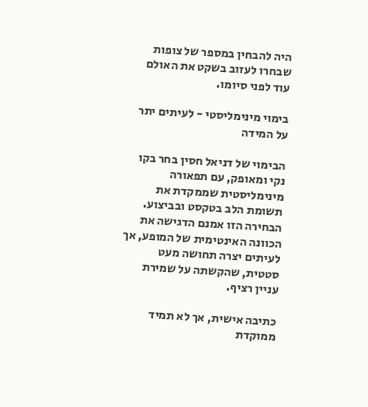היה להבחין במספר של צופות שבחרו לעזוב בשקט את האולם עוד לפני סיומו.

בימוי מינימליסטי - לעיתים יתר על המידה

הבימוי של דניאל חסין בחר בקו נקי ומאופק, עם תפאורה מינימליסטית שממקדת את תשומת הלב בטקסט ובביצוע. הבחירה הזו אמנם הדגישה את הכוונה האינטימית של המופע, אך לעיתים יצרה תחושה מעט סטטית, שהקשתה על שמירת עניין רציף.

כתיבה אישית, אך לא תמיד ממוקדת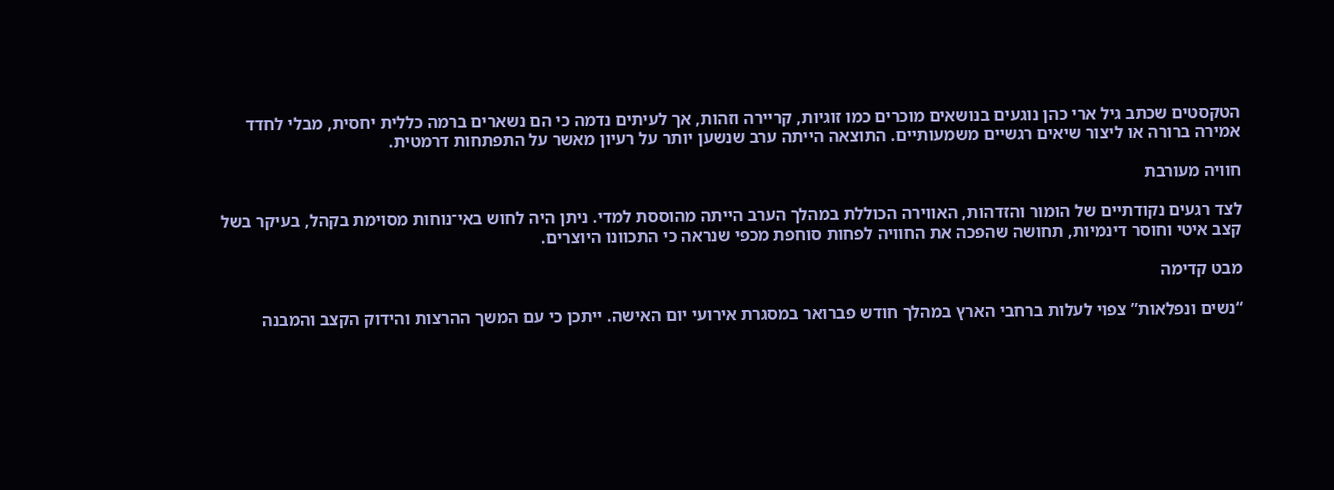הטקסטים שכתב גיל ארי כהן נוגעים בנושאים מוכרים כמו זוגיות, קריירה וזהות, אך לעיתים נדמה כי הם נשארים ברמה כללית יחסית, מבלי לחדד אמירה ברורה או ליצור שיאים רגשיים משמעותיים. התוצאה הייתה ערב שנשען יותר על רעיון מאשר על התפתחות דרמטית.

חוויה מעורבת

לצד רגעים נקודתיים של הומור והזדהות, האווירה הכוללת במהלך הערב הייתה מהוססת למדי. ניתן היה לחוש באי־נוחות מסוימת בקהל, בעיקר בשל קצב איטי וחוסר דינמיות, תחושה שהפכה את החוויה לפחות סוחפת מכפי שנראה כי התכוונו היוצרים.

מבט קדימה

“נשים ונפלאות” צפוי לעלות ברחבי הארץ במהלך חודש פברואר במסגרת אירועי יום האישה. ייתכן כי עם המשך ההרצות והידוק הקצב והמבנה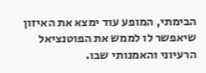הבימתי, המופע עוד ימצא את האיזון שיאפשר לו לממש את הפוטנציאל הרעיוני והאמנותי שבו.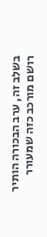בשלב זה, ערב הבכורה הותיר רושם מורכב כזה שמעורר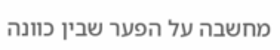מחשבה על הפער שבין כוונה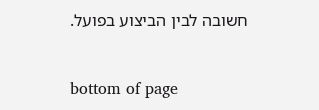חשובה לבין הביצוע בפועל.


bottom of page